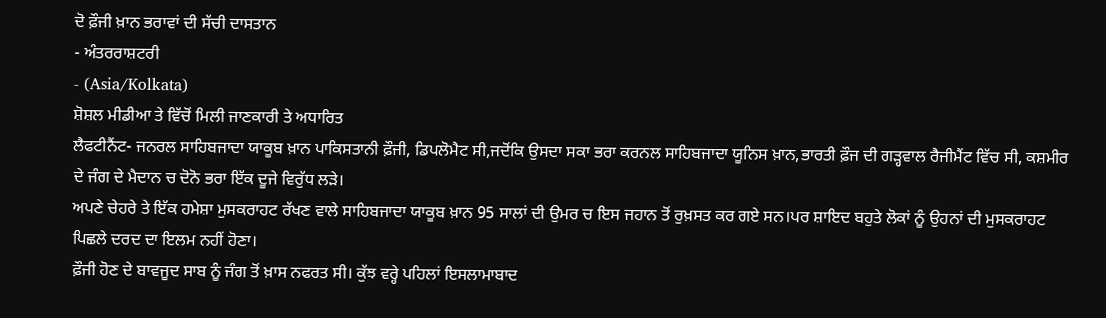ਦੋ ਫ਼ੌਜੀ ਖ਼ਾਨ ਭਰਾਵਾਂ ਦੀ ਸੱਚੀ ਦਾਸਤਾਨ
- ਅੰਤਰਰਾਸ਼ਟਰੀ
- (Asia/Kolkata)
ਸ਼ੋਸ਼ਲ ਮੀਡੀਆ ਤੇ ਵਿੱਚੋਂ ਮਿਲੀ ਜਾਣਕਾਰੀ ਤੇ ਅਧਾਰਿਤ
ਲੈਫਟੀਨੈਂਟ- ਜਨਰਲ ਸਾਹਿਬਜਾਦਾ ਯਾਕੂਬ ਖ਼ਾਨ ਪਾਕਿਸਤਾਨੀ ਫ਼ੌਜੀ, ਡਿਪਲੋਮੈਟ ਸੀ,ਜਦੋਂਕਿ ਉਸਦਾ ਸਕਾ ਭਰਾ ਕਰਨਲ ਸਾਹਿਬਜਾਦਾ ਯੂਨਿਸ ਖ਼ਾਨ,ਭਾਰਤੀ ਫ਼ੌਜ ਦੀ ਗੜ੍ਹਵਾਲ ਰੈਜੀਮੈਂਟ ਵਿੱਚ ਸੀ, ਕਸ਼ਮੀਰ ਦੇ ਜੰਗ ਦੇ ਮੈਦਾਨ ਚ ਦੋਨੋ ਭਰਾ ਇੱਕ ਦੂਜੇ ਵਿਰੁੱਧ ਲੜੇ।
ਅਪਣੇ ਚੇਹਰੇ ਤੇ ਇੱਕ ਹਮੇਸ਼ਾ ਮੁਸਕਰਾਹਟ ਰੱਖਣ ਵਾਲੇ ਸਾਹਿਬਜਾਦਾ ਯਾਕੂਬ ਖ਼ਾਨ 95 ਸਾਲਾਂ ਦੀ ਉਮਰ ਚ ਇਸ ਜਹਾਨ ਤੋਂ ਰੁਖ਼ਸਤ ਕਰ ਗਏ ਸਨ।ਪਰ ਸ਼ਾਇਦ ਬਹੁਤੇ ਲੋਕਾਂ ਨੂੰ ਉਹਨਾਂ ਦੀ ਮੁਸਕਰਾਹਟ ਪਿਛਲੇ ਦਰਦ ਦਾ ਇਲਮ ਨਹੀਂ ਹੋਣਾ।
ਫ਼ੌਜੀ ਹੋਣ ਦੇ ਬਾਵਜੂਦ ਸਾਬ ਨੂੰ ਜੰਗ ਤੋਂ ਖ਼ਾਸ ਨਫਰਤ ਸੀ। ਕੁੱਝ ਵਰ੍ਹੇ ਪਹਿਲਾਂ ਇਸਲਾਮਾਬਾਦ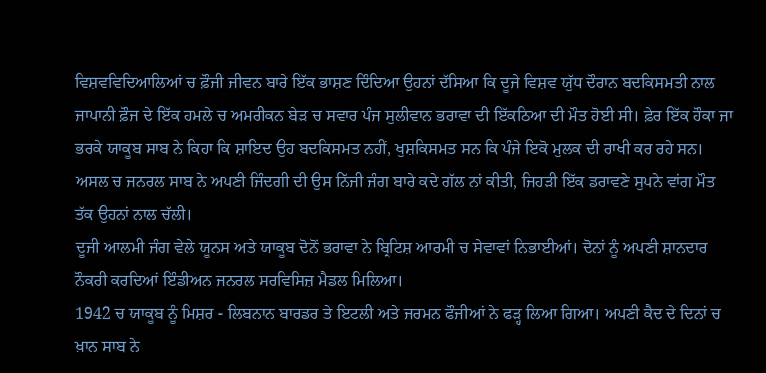ਵਿਸ਼ਵਵਿਦਿਆਲਿਆਂ ਚ ਫ਼ੌਜੀ ਜੀਵਨ ਬਾਰੇ ਇੱਕ ਭਾਸ਼ਣ ਦਿੰਦਿਆ ਉਹਨਾਂ ਦੱਸਿਆ ਕਿ ਦੂਜੇ ਵਿਸ਼ਵ ਯੁੱਧ ਦੌਰਾਨ ਬਦਕਿਸਮਤੀ ਨਾਲ ਜਾਪਾਨੀ ਫ਼ੌਜ ਦੇ ਇੱਕ ਹਮਲੇ ਚ ਅਮਰੀਕਨ ਬੇੜ ਚ ਸਵਾਰ ਪੰਜ ਸੁਲੀਵਾਨ ਭਰਾਵਾ ਦੀ ਇੱਕਠਿਆ ਦੀ ਮੌਤ ਹੋਈ ਸੀ। ਫ਼ੇਰ ਇੱਕ ਹੌਕਾ ਜਾ ਭਰਕੇ ਯਾਕੂਬ ਸਾਬ ਨੇ ਕਿਹਾ ਕਿ ਸ਼ਾਇਦ ਉਹ ਬਦਕਿਸਮਤ ਨਹੀਂ, ਖੁਸ਼ਕਿਸਮਤ ਸਨ ਕਿ ਪੰਜੇ ਇਕੋ ਮੁਲਕ ਦੀ ਰਾਖੀ ਕਰ ਰਹੇ ਸਨ।
ਅਸਲ ਚ ਜਨਰਲ ਸਾਬ ਨੇ ਅਪਣੀ ਜਿੰਦਗੀ ਦੀ ਉਸ ਨਿੱਜੀ ਜੰਗ ਬਾਰੇ ਕਦੇ ਗੱਲ ਨਾਂ ਕੀਤੀ, ਜਿਹੜੀ ਇੱਕ ਡਰਾਵਣੇ ਸੁਪਨੇ ਵਾਂਗ ਮੌਤ ਤੱਕ ਉਹਨਾਂ ਨਾਲ ਚੱਲੀ।
ਦੂਜੀ ਆਲਮੀ ਜੰਗ ਵੇਲੇ ਯੂਨਸ ਅਤੇ ਯਾਕੂਬ ਦੋਨੋਂ ਭਰਾਵਾ ਨੇ ਬ੍ਰਿਟਿਸ਼ ਆਰਮੀ ਚ ਸੇਵਾਵਾਂ ਨਿਭਾਈਆਂ। ਦੋਨਾਂ ਨੂੰ ਅਪਣੀ ਸ਼ਾਨਦਾਰ ਨੌਕਰੀ ਕਰਦਿਆਂ ਇੰਡੀਅਨ ਜਨਰਲ ਸਰਵਿਸਿਜ਼ ਮੈਡਲ ਮਿਲਿਆ।
1942 ਚ ਯਾਕੂਬ ਨੂੰ ਮਿਸ਼ਰ - ਲਿਬਨਾਨ ਬਾਰਡਰ ਤੇ ਇਟਲੀ ਅਤੇ ਜਰਮਨ ਫੌਜੀਆਂ ਨੇ ਫੜ੍ਹ ਲਿਆ ਗਿਆ। ਅਪਣੀ ਕੈਦ ਦੇ ਦਿਨਾਂ ਚ ਖ਼ਾਨ ਸਾਬ ਨੇ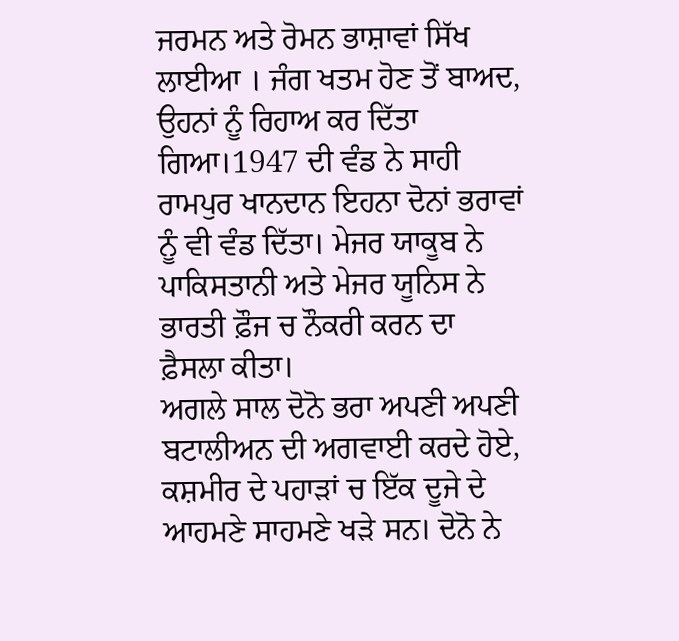ਜਰਮਨ ਅਤੇ ਰੋਮਨ ਭਾਸ਼ਾਵਾਂ ਸਿੱਖ ਲਾਈਆ । ਜੰਗ ਖਤਮ ਹੋਣ ਤੋਂ ਬਾਅਦ, ਉਹਨਾਂ ਨੂੰ ਰਿਹਾਅ ਕਰ ਦਿੱਤਾ ਗਿਆ।1947 ਦੀ ਵੰਡ ਨੇ ਸਾਹੀ ਰਾਮਪੁਰ ਖਾਨਦਾਨ ਇਹਨਾ ਦੋਨਾਂ ਭਰਾਵਾਂ ਨੂੰ ਵੀ ਵੰਡ ਦਿੱਤਾ। ਮੇਜਰ ਯਾਕੂਬ ਨੇ ਪਾਕਿਸਤਾਨੀ ਅਤੇ ਮੇਜਰ ਯੂਨਿਸ ਨੇ ਭਾਰਤੀ ਫ਼ੌਜ ਚ ਨੌਕਰੀ ਕਰਨ ਦਾ ਫ਼ੈਸਲਾ ਕੀਤਾ।
ਅਗਲੇ ਸਾਲ ਦੋਨੋ ਭਰਾ ਅਪਣੀ ਅਪਣੀ ਬਟਾਲੀਅਨ ਦੀ ਅਗਵਾਈ ਕਰਦੇ ਹੋਏ, ਕਸ਼ਮੀਰ ਦੇ ਪਹਾੜਾਂ ਚ ਇੱਕ ਦੂਜੇ ਦੇ ਆਹਮਣੇ ਸਾਹਮਣੇ ਖੜੇ ਸਨ। ਦੋਨੋ ਨੇ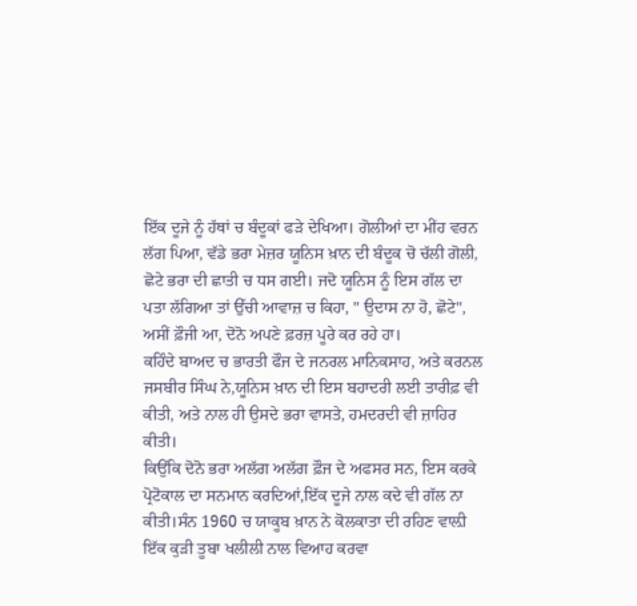ਇੱਕ ਦੂਜੇ ਨੂੰ ਹੱਥਾਂ ਚ ਬੰਦੂਕਾਂ ਫੜੇ ਦੇਖਿਆ। ਗੋਲੀਆਂ ਦਾ ਮੀਂਹ ਵਰਨ ਲੱਗ ਪਿਆ, ਵੱਡੇ ਭਰਾ ਮੇਜ਼ਰ ਯੂਨਿਸ ਖ਼ਾਨ ਦੀ ਬੰਦੂਕ ਚੋ ਚੱਲੀ ਗੋਲੀ, ਛੋਟੇ ਭਰਾ ਦੀ ਛਾਤੀ ਚ ਧਸ ਗਈ। ਜਦੋ ਯੂਨਿਸ ਨੂੰ ਇਸ ਗੱਲ ਦਾ ਪਤਾ ਲੱਗਿਆ ਤਾਂ ਉੱਚੀ ਆਵਾਜ਼ ਚ ਕਿਹਾ, " ਉਦਾਸ ਨਾ ਹੋ, ਛੋਟੇ", ਅਸੀਂ ਫ਼ੌਜੀ ਆ, ਦੋਨੋ ਅਪਣੇ ਫ਼ਰਜ਼ ਪੂਰੇ ਕਰ ਰਹੇ ਹਾ।
ਕਹਿੰਦੇ ਬਾਅਦ ਚ ਭਾਰਤੀ ਫੌਜ ਦੇ ਜਨਰਲ ਮਾਨਿਕਸਾਹ, ਅਤੇ ਕਰਨਲ ਜਸਬੀਰ ਸਿੰਘ ਨੇ,ਯੂਨਿਸ ਖ਼ਾਨ ਦੀ ਇਸ ਬਹਾਦਰੀ ਲਈ ਤਾਰੀਫ਼ ਵੀ ਕੀਤੀ, ਅਤੇ ਨਾਲ ਹੀ ਉਸਦੇ ਭਰਾ ਵਾਸਤੇ, ਹਮਦਰਦੀ ਵੀ ਜ਼ਾਹਿਰ ਕੀਤੀ।
ਕਿਉਂਕਿ ਦੋਨੋ ਭਰਾ ਅਲੱਗ ਅਲੱਗ ਫ਼ੌਜ ਦੇ ਅਫਸਰ ਸਨ, ਇਸ ਕਰਕੇ ਪ੍ਰੋਟੋਕਾਲ ਦਾ ਸਨਮਾਨ ਕਰਦਿਆਂ,ਇੱਕ ਦੂਜੇ ਨਾਲ ਕਦੇ ਵੀ ਗੱਲ ਨਾ ਕੀਤੀ।ਸੰਨ 1960 ਚ ਯਾਕੂਬ ਖ਼ਾਨ ਨੇ ਕੋਲਕਾਤਾ ਦੀ ਰਹਿਣ ਵਾਲ਼ੀ ਇੱਕ ਕੁੜੀ ਤੂਬਾ ਖਲੀਲੀ ਨਾਲ ਵਿਆਹ ਕਰਵਾ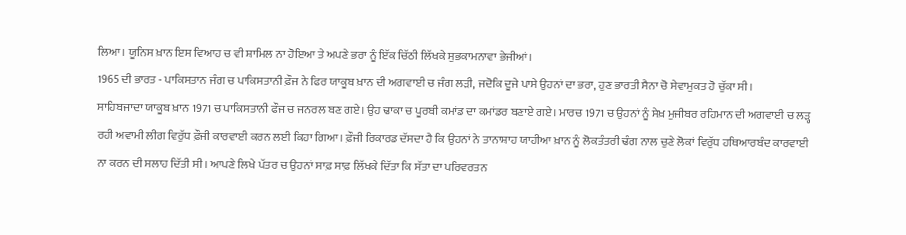ਲਿਆ। ਯੂਨਿਸ ਖ਼ਾਨ ਇਸ ਵਿਆਹ ਚ ਵੀ ਸ਼ਾਮਿਲ ਨਾ ਹੋਇਆ ਤੇ ਅਪਣੇ ਭਰਾ ਨੂੰ ਇੱਕ ਚਿੱਠੀ ਲਿੱਖਕੇ ਸੁਭਕਾਮਨਾਵਾ ਭੇਜੀਆਂ।
1965 ਦੀ ਭਾਰਤ - ਪਾਕਿਸਤਾਨ ਜੰਗ ਚ ਪਾਕਿਸਤਾਨੀ ਫ਼ੌਜ ਨੇ ਫਿਰ ਯਾਕੂਬ ਖ਼ਾਨ ਦੀ ਅਗਵਾਈ ਚ ਜੰਗ ਲੜੀ, ਜਦੋਕਿ ਦੂਜੇ ਪਾਸੇ ਉਹਨਾਂ ਦਾ ਭਰਾ, ਹੁਣ ਭਾਰਤੀ ਸੈਨਾ ਚੋ ਸੇਵਾਮੁਕਤ ਹੋ ਚੁੱਕਾ ਸੀ।
ਸਾਹਿਬਜਾਦਾ ਯਾਕੂਬ ਖ਼ਾਨ 1971 ਚ ਪਾਕਿਸਤਾਨੀ ਫੌਜ ਚ ਜਨਰਲ ਬਣ ਗਏ। ਉਹ ਢਾਕਾ ਚ ਪੂਰਬੀ ਕਮਾਂਡ ਦਾ ਕਮਾਂਡਰ ਬਣਾਏ ਗਏ। ਮਾਰਚ 1971 ਚ ਉਹਨਾਂ ਨੂੰ ਸੇਖ਼ ਮੁਜੀਬਰ ਰਹਿਮਾਨ ਦੀ ਅਗਵਾਈ ਚ ਲੜ੍ਹ ਰਹੀ ਅਵਾਮੀ ਲੀਗ ਵਿਰੁੱਧ ਫ਼ੌਜੀ ਕਾਰਵਾਈ ਕਰਨ ਲਈ ਕਿਹਾ ਗਿਆ। ਫ਼ੌਜੀ ਰਿਕਾਰਡ ਦੱਸਦਾ ਹੈ ਕਿ ਉਹਨਾਂ ਨੇ ਤਾਨਾਸ਼ਾਹ ਯਾਹੀਆ ਖ਼ਾਨ ਨੂੰ ਲੋਕਤੰਤਰੀ ਢੰਗ ਨਾਲ ਚੁਣੇ ਲੋਕਾਂ ਵਿਰੁੱਧ ਹਥਿਆਰਬੰਦ ਕਾਰਵਾਈ ਨਾ ਕਰਨ ਦੀ ਸਲਾਹ ਦਿੱਤੀ ਸੀ। ਆਪਣੇ ਲਿਖੇ ਪੱਤਰ ਚ ਉਹਨਾਂ ਸਾਫ਼ ਸਾਫ਼ ਲਿੱਖਕੇ ਦਿੱਤਾ ਕਿ ਸੱਤਾ ਦਾ ਪਰਿਵਰਤਨ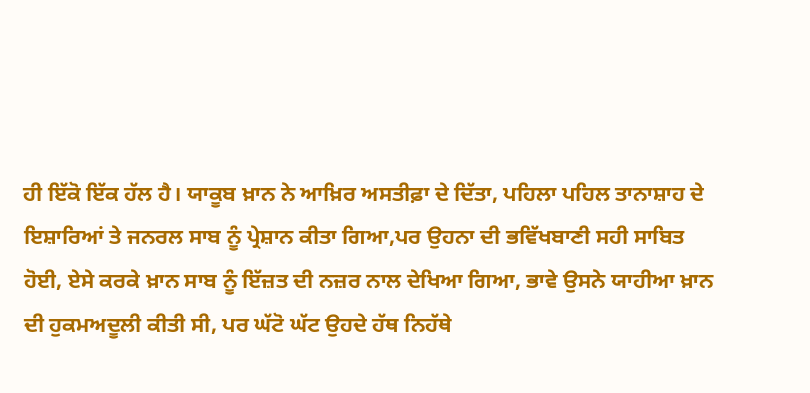ਹੀ ਇੱਕੋ ਇੱਕ ਹੱਲ ਹੈ। ਯਾਕੂਬ ਖ਼ਾਨ ਨੇ ਆਖ਼ਿਰ ਅਸਤੀਫ਼ਾ ਦੇ ਦਿੱਤਾ, ਪਹਿਲਾ ਪਹਿਲ ਤਾਨਾਸ਼ਾਹ ਦੇ ਇਸ਼ਾਰਿਆਂ ਤੇ ਜਨਰਲ ਸਾਬ ਨੂੰ ਪ੍ਰੇਸ਼ਾਨ ਕੀਤਾ ਗਿਆ,ਪਰ ਉਹਨਾ ਦੀ ਭਵਿੱਖਬਾਣੀ ਸਹੀ ਸਾਬਿਤ ਹੋਈ, ਏਸੇ ਕਰਕੇ ਖ਼ਾਨ ਸਾਬ ਨੂੰ ਇੱਜ਼ਤ ਦੀ ਨਜ਼ਰ ਨਾਲ ਦੇਖਿਆ ਗਿਆ, ਭਾਵੇ ਉਸਨੇ ਯਾਹੀਆ ਖ਼ਾਨ ਦੀ ਹੁਕਮਅਦੂਲੀ ਕੀਤੀ ਸੀ, ਪਰ ਘੱਟੋ ਘੱਟ ਉਹਦੇ ਹੱਥ ਨਿਹੱਥੇ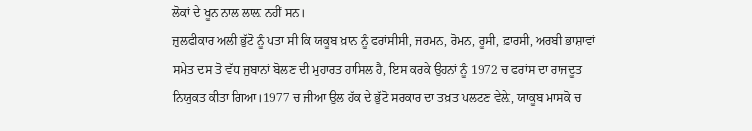ਲੋਕਾਂ ਦੇ ਖੂਨ ਨਾਲ ਲਾਲ਼ ਨਹੀਂ ਸਨ।
ਜ਼ੁਲਫੀਕਾਰ ਅਲੀ ਭੁੱਟੋ ਨੂੰ ਪਤਾ ਸੀ ਕਿ ਯਕੂਬ ਖ਼ਾਨ ਨੂੰ ਫਰਾਂਸੀਸੀ, ਜਰਮਨ, ਰੋਮਨ, ਰੂਸੀ, ਫ਼ਾਰਸੀ, ਅਰਬੀ ਭਾਸ਼ਾਵਾਂ ਸਮੇਤ ਦਸ ਤੋ ਵੱਧ ਜੁਬਾਨਾਂ ਬੋਲਣ ਦੀ ਮੁਹਾਰਤ ਹਾਸਿਲ ਹੈ, ਇਸ ਕਰਕੇ ਉਹਨਾਂ ਨੂੰ 1972 ਚ ਫਰਾਂਸ ਦਾ ਰਾਜਦੂਤ ਨਿਯੁਕਤ ਕੀਤਾ ਗਿਆ।1977 ਚ ਜੀਆ ਉਲ ਹੱਕ ਦੇ ਭੁੱਟੋ ਸਰਕਾਰ ਦਾ ਤਖ਼ਤ ਪਲਟਣ ਵੇਲ਼ੇ, ਯਾਕੂਬ ਮਾਸਕੋ ਚ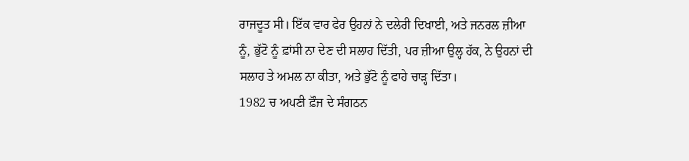ਰਾਜਦੂਤ ਸੀ। ਇੱਕ ਵਾਰ ਫੇਰ ਉਹਨਾਂ ਨੇ ਦਲੇਰੀ ਦਿਖਾਈ, ਅਤੇ ਜਨਰਲ ਜ਼ੀਆ ਨੂੰ, ਭੁੱਟੋ ਨੂੰ ਫ਼ਾਂਸੀ ਨਾ ਦੇਣ ਦੀ ਸਲਾਹ ਦਿੱਤੀ, ਪਰ ਜ਼ੀਆ ਉਲ੍ਹ ਹੱਕ, ਨੇ ਉਹਨਾਂ ਦੀ ਸਲਾਹ ਤੇ ਅਮਲ ਨਾ ਕੀਤਾ, ਅਤੇ ਭੁੱਟੋ ਨੂੰ ਫਾਹੇ ਚਾੜ੍ਹ ਦਿੱਤਾ।
1982 ਚ ਅਪਣੀ ਫ਼ੌਜ ਦੇ ਸੰਗਠਨ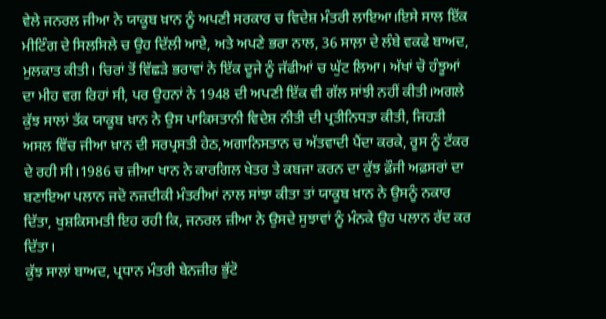ਵੇਲੇ ਜਨਰਲ ਜੀਆ ਨੇ ਯਾਕੂਬ ਖ਼ਾਨ ਨੂੰ ਅਪਣੀ ਸਰਕਾਰ ਚ ਵਿਦੇਸ਼ ਮੰਤਰੀ ਲਾਇਆ।ਇਸੇ ਸਾਲ ਇੱਕ ਮੀਟਿੰਗ ਦੇ ਸਿਲਸਿਲੇ ਚ ਉਹ ਦਿੱਲੀ ਆਏ, ਅਤੇ ਅਪਣੇ ਭਰਾ ਨਾਲ, 36 ਸਾਲ਼ਾ ਦੇ ਲੰਬੇ ਵਕਫੇ ਬਾਅਦ, ਮੁਲਕਾਤ ਕੀਤੀ। ਚਿਰਾਂ ਤੋਂ ਵਿੱਛੜੇ ਭਰਾਵਾਂ ਨੇ ਇੱਕ ਦੂਜੇ ਨੂੰ ਜੱਫੀਆਂ ਚ ਘੁੱਟ ਲਿਆ। ਅੱਖਾਂ ਚੋ ਹੰਝੂਆਂ ਦਾ ਮੀਹ ਵਗ ਰਿਹਾਂ ਸੀ, ਪਰ ਉਹਨਾਂ ਨੇ 1948 ਦੀ ਅਪਣੀ ਇੱਕ ਵੀ ਗੱਲ ਸਾਂਝੀ ਨਹੀਂ ਕੀਤੀ।ਅਗਲੇ ਕੁੱਝ ਸਾਲਾਂ ਤੱਕ ਯਾਕੂਬ ਖ਼ਾਨ ਨੇ ਉਸ ਪਾਕਿਸਤਾਨੀ ਵਿਦੇਸ਼ ਨੀਤੀ ਦੀ ਪ੍ਰਤੀਨਿਧਤਾ ਕੀਤੀ, ਜਿਹੜੀ ਅਸਲ ਵਿੱਚ ਜੀਆ ਖ਼ਾਨ ਦੀ ਸਰਪ੍ਰਸਤੀ ਹੇਠ,ਅਗਾਨਿਸਤਾਨ ਚ ਅੱਤਵਾਦੀ ਪੈਂਦਾ ਕਰਕੇ, ਰੂਸ ਨੂੰ ਟੱਕਰ ਦੇ ਰਹੀ ਸੀ।1986 ਚ ਜ਼ੀਆ ਖਾਨ ਨੇ ਕਾਰਗਿਲ ਖੇਤਰ ਤੇ ਕਬਜਾ ਕਰਨ ਦਾ ਕੁੱਝ ਫ਼ੌਜੀ ਅਫ਼ਸਰਾਂ ਦਾ ਬਣਾਇਆ ਪਲਾਨ ਜਦੋ ਨਜ਼ਦੀਕੀ ਮੰਤਰੀਆਂ ਨਾਲ ਸਾਂਝਾ ਕੀਤਾ ਤਾਂ ਯਾਕੂਬ ਖ਼ਾਨ ਨੇ ਉਸਨੂੰ ਨਕਾਰ ਦਿੱਤਾ, ਖੁਸ਼ਕਿਸਮਤੀ ਇਹ ਰਹੀ ਕਿ, ਜਨਰਲ ਜ਼ੀਆ ਨੇ ਉਸਦੇ ਸੁਝਾਵਾਂ ਨੂੰ ਮੰਨਕੇ ਉਹ ਪਲਾਨ ਰੱਦ ਕਰ ਦਿੱਤਾ।
ਕੁੱਝ ਸਾਲਾਂ ਬਾਅਦ, ਪ੍ਰਧਾਨ ਮੰਤਰੀ ਬੇਨਜ਼ੀਰ ਭੁੱਟੋ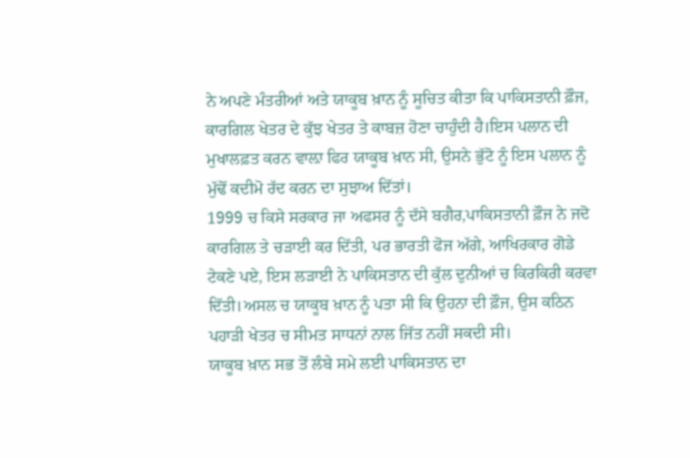ਨੇ ਅਪਣੇ ਮੰਤਰੀਆਂ ਅਤੇ ਯਾਕੂਬ ਖ਼ਾਨ ਨੂੰ ਸੂਚਿਤ ਕੀਤਾ ਕਿ ਪਾਕਿਸਤਾਨੀ ਫ਼ੌਜ, ਕਾਰਗਿਲ ਖੇਤਰ ਦੇ ਕੁੱਝ ਖੇਤਰ ਤੇ ਕਾਬਜ਼ ਹੋਣਾ ਚਾਹੁੰਦੀ ਹੈ।ਇਸ ਪਲਾਨ ਦੀ ਮੁਖਾਲਫ਼ਤ ਕਰਨ ਵਾਲ਼ਾ ਫਿਰ ਯਾਕੂਬ ਖ਼ਾਨ ਸੀ, ਉਸਨੇ ਭੁੱਟੋ ਨੂੰ ਇਸ ਪਲਾਨ ਨੂੰ ਮੁੱਢੋਂ ਕਦੀਮੋ ਰੱਦ ਕਰਨ ਦਾ ਸੁਝਾਅ ਦਿੱਤਾਂ।
1999 ਚ ਕਿਸੇ ਸਰਕਾਰ ਜਾ ਅਫਸਰ ਨੂੰ ਦੱਸੇ ਬਗੈਰ,ਪਾਕਿਸਤਾਨੀ ਫ਼ੌਜ ਨੇ ਜਦੋ ਕਾਰਗਿਲ ਤੇ ਚੜਾਈ ਕਰ ਦਿੱਤੀ, ਪਰ ਭਾਰਤੀ ਫੋਜ ਅੱਗੇ, ਆਖਿਰਕਾਰ ਗੋਡੇ ਟੇਕਣੇ ਪਏ, ਇਸ ਲੜਾਈ ਨੇ ਪਾਕਿਸਤਾਨ ਦੀ ਕੁੱਲ ਦੁਨੀਆਂ ਚ ਕਿਰਕਿਰੀ ਕਰਵਾ ਦਿੱਤੀ।ਅਸਲ ਚ ਯਾਕੂਬ ਖ਼ਾਨ ਨੂੰ ਪਤਾ ਸੀ ਕਿ ਉਹਨਾ ਦੀ ਫ਼ੌਜ, ਉਸ ਕਠਿਨ ਪਹਾੜੀ ਖੇਤਰ ਚ ਸੀਮਤ ਸਾਧਨਾਂ ਨਾਲ ਜਿੱਤ ਨਹੀਂ ਸਕਦੀ ਸੀ।
ਯਾਕੂਬ ਖ਼ਾਨ ਸਭ ਤੋਂ ਲੰਬੇ ਸਮੇ ਲਈ ਪਾਕਿਸਤਾਨ ਦਾ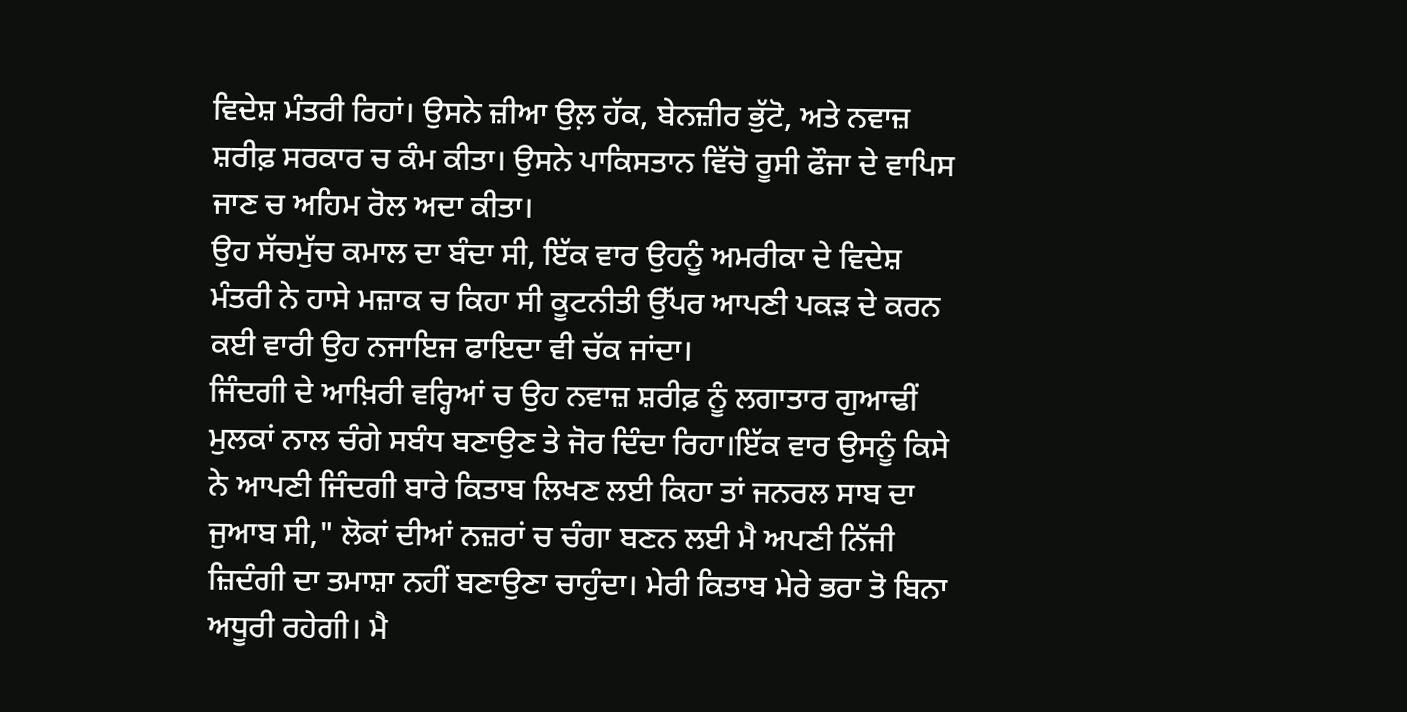ਵਿਦੇਸ਼ ਮੰਤਰੀ ਰਿਹਾਂ। ਉਸਨੇ ਜ਼ੀਆ ਉਲ਼ ਹੱਕ, ਬੇਨਜ਼ੀਰ ਭੁੱਟੋ, ਅਤੇ ਨਵਾਜ਼ ਸ਼ਰੀਫ਼ ਸਰਕਾਰ ਚ ਕੰਮ ਕੀਤਾ। ਉਸਨੇ ਪਾਕਿਸਤਾਨ ਵਿੱਚੋ ਰੂਸੀ ਫੌਜਾ ਦੇ ਵਾਪਿਸ ਜਾਣ ਚ ਅਹਿਮ ਰੋਲ ਅਦਾ ਕੀਤਾ।
ਉਹ ਸੱਚਮੁੱਚ ਕਮਾਲ ਦਾ ਬੰਦਾ ਸੀ, ਇੱਕ ਵਾਰ ਉਹਨੂੰ ਅਮਰੀਕਾ ਦੇ ਵਿਦੇਸ਼ ਮੰਤਰੀ ਨੇ ਹਾਸੇ ਮਜ਼ਾਕ ਚ ਕਿਹਾ ਸੀ ਕੂਟਨੀਤੀ ਉੱਪਰ ਆਪਣੀ ਪਕੜ ਦੇ ਕਰਨ ਕਈ ਵਾਰੀ ਉਹ ਨਜਾਇਜ ਫਾਇਦਾ ਵੀ ਚੱਕ ਜਾਂਦਾ।
ਜਿੰਦਗੀ ਦੇ ਆਖ਼ਿਰੀ ਵਰ੍ਹਿਆਂ ਚ ਉਹ ਨਵਾਜ਼ ਸ਼ਰੀਫ਼ ਨੂੰ ਲਗਾਤਾਰ ਗੁਆਢੀਂ ਮੁਲਕਾਂ ਨਾਲ ਚੰਗੇ ਸਬੰਧ ਬਣਾਉਣ ਤੇ ਜੋਰ ਦਿੰਦਾ ਰਿਹਾ।ਇੱਕ ਵਾਰ ਉਸਨੂੰ ਕਿਸੇ ਨੇ ਆਪਣੀ ਜਿੰਦਗੀ ਬਾਰੇ ਕਿਤਾਬ ਲਿਖਣ ਲਈ ਕਿਹਾ ਤਾਂ ਜਨਰਲ ਸਾਬ ਦਾ ਜੁਆਬ ਸੀ," ਲੋਕਾਂ ਦੀਆਂ ਨਜ਼ਰਾਂ ਚ ਚੰਗਾ ਬਣਨ ਲਈ ਮੈ ਅਪਣੀ ਨਿੱਜੀ ਜ਼ਿਦੰਗੀ ਦਾ ਤਮਾਸ਼ਾ ਨਹੀਂ ਬਣਾਉਣਾ ਚਾਹੁੰਦਾ। ਮੇਰੀ ਕਿਤਾਬ ਮੇਰੇ ਭਰਾ ਤੋ ਬਿਨਾ ਅਧੂਰੀ ਰਹੇਗੀ। ਮੈ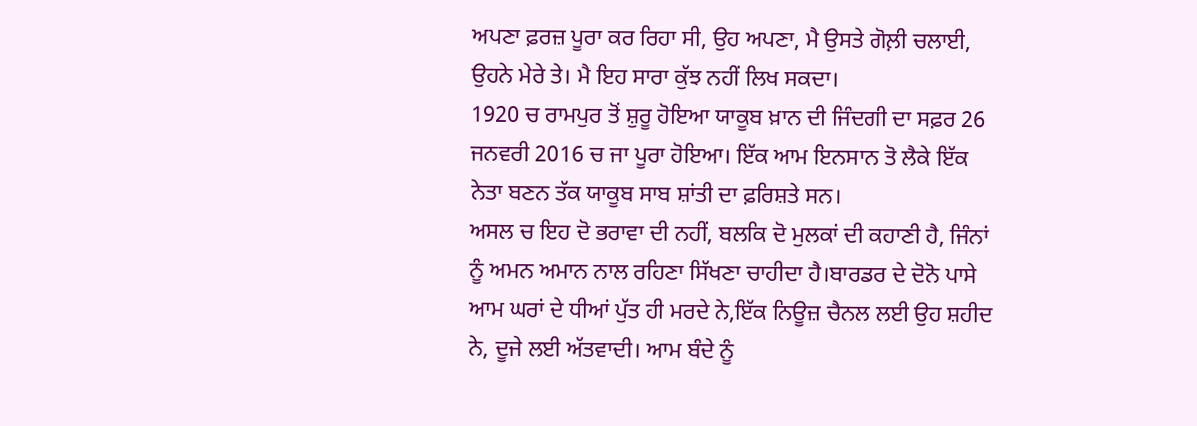ਅਪਣਾ ਫ਼ਰਜ਼ ਪੂਰਾ ਕਰ ਰਿਹਾ ਸੀ, ਉਹ ਅਪਣਾ, ਮੈ ਉਸਤੇ ਗੋਲ਼ੀ ਚਲਾਈ, ਉਹਨੇ ਮੇਰੇ ਤੇ। ਮੈ ਇਹ ਸਾਰਾ ਕੁੱਝ ਨਹੀਂ ਲਿਖ ਸਕਦਾ।
1920 ਚ ਰਾਮਪੁਰ ਤੋਂ ਸ਼ੁਰੂ ਹੋਇਆ ਯਾਕੂਬ ਖ਼ਾਨ ਦੀ ਜਿੰਦਗੀ ਦਾ ਸਫ਼ਰ 26 ਜਨਵਰੀ 2016 ਚ ਜਾ ਪੂਰਾ ਹੋਇਆ। ਇੱਕ ਆਮ ਇਨਸਾਨ ਤੋ ਲੈਕੇ ਇੱਕ ਨੇਤਾ ਬਣਨ ਤੱਕ ਯਾਕੂਬ ਸਾਬ ਸ਼ਾਂਤੀ ਦਾ ਫ਼ਰਿਸ਼ਤੇ ਸਨ।
ਅਸਲ ਚ ਇਹ ਦੋ ਭਰਾਵਾ ਦੀ ਨਹੀਂ, ਬਲਕਿ ਦੋ ਮੁਲਕਾਂ ਦੀ ਕਹਾਣੀ ਹੈ, ਜਿੰਨਾਂ ਨੂੰ ਅਮਨ ਅਮਾਨ ਨਾਲ ਰਹਿਣਾ ਸਿੱਖਣਾ ਚਾਹੀਦਾ ਹੈ।ਬਾਰਡਰ ਦੇ ਦੋਨੋ ਪਾਸੇ ਆਮ ਘਰਾਂ ਦੇ ਧੀਆਂ ਪੁੱਤ ਹੀ ਮਰਦੇ ਨੇ,ਇੱਕ ਨਿਊਜ਼ ਚੈਨਲ ਲਈ ਉਹ ਸ਼ਹੀਦ ਨੇ, ਦੂਜੇ ਲਈ ਅੱਤਵਾਦੀ। ਆਮ ਬੰਦੇ ਨੂੰ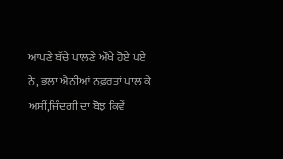ਆਪਣੇ ਬੱਚੇ ਪਾਲਣੇ ਔਖੇ ਹੋਏ ਪਏ ਨੇ, ਭਲਾ ਐਨੀਆਂ ਨਫ਼ਰਤਾਂ ਪਾਲ ਕੇ ਅਸੀਂ,ਜਿੰਦਗੀ ਦਾ ਬੋਝ ਕਿਵੇਂ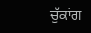ਚੁੱਕਾਂਗ